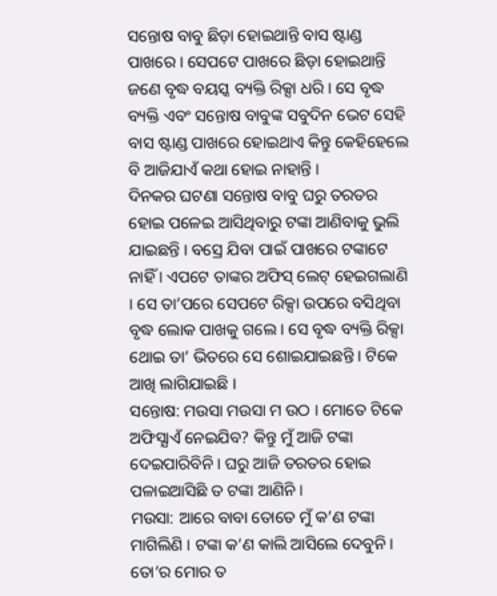ସନ୍ତୋଷ ବାବୁ ଛିଡ଼ା ହୋଇଥାନ୍ତି ବାସ ଷ୍ଟାଣ୍ଡ ପାଖରେ । ସେପଟେ ପାଖରେ ଛିଡ଼ା ହୋଇଥାନ୍ତି ଜଣେ ବୃଦ୍ଧ ବୟସ୍କ ବ୍ୟକ୍ତି ରିକ୍ସା ଧରି । ସେ ବୃଦ୍ଧ ବ୍ୟକ୍ତି ଏବଂ ସନ୍ତୋଷ ବାବୁଙ୍କ ସବୁଦିନ ଭେଟ ସେହି ବାସ ଷ୍ଟାଣ୍ଡ ପାଖରେ ହୋଇଥାଏ କିନ୍ତୁ କେହିହେଲେ ବି ଆଜିଯାଏଁ କଥା ହୋଇ ନାହାନ୍ତି ।
ଦିନକର ଘଟଣା ସନ୍ତୋଷ ବାବୁ ଘରୁ ତରତର ହୋଇ ପଳେଇ ଆସିଥିବାରୁ ଟଙ୍କା ଆଣିବାକୁ ଭୁଲି ଯାଇଛନ୍ତି । ବସ୍ରେ ଯିବା ପାଇଁ ପାଖରେ ଟଙ୍କାଟେ ନାହିଁ । ଏପଟେ ତାଙ୍କର ଅଫିସ୍ ଲେଟ୍ ହେଇଗଲାଣି । ସେ ତା’ପରେ ସେପଟେ ରିକ୍ସା ଉପରେ ବସିଥିବା ବୃଦ୍ଧ ଲୋକ ପାଖକୁ ଗଲେ । ସେ ବୃଦ୍ଧ ବ୍ୟକ୍ତି ରିକ୍ସା ଥୋଇ ତା’ ଭିତରେ ସେ ଶୋଇଯାଇଛନ୍ତି । ଟିକେ ଆଖି ଲାଗିଯାଇଛି ।
ସନ୍ତୋଷ: ମଉସା ମଉସା ମ ଉଠ । ମୋତେ ଟିକେ ଅଫିସ୍ଯାଏଁ ନେଇଯିବ? କିନ୍ତୁ ମୁଁ ଆଜି ଟଙ୍କା ଦେଇପାରିବିନି । ଘରୁ ଆଜି ତରତର ହୋଇ ପଳାଇଆସିଛି ତ ଟଙ୍କା ଆଣିନି ।
ମଉସା: ଆରେ ବାବା ତୋତେ ମୁଁ କ’ଣ ଟଙ୍କା ମାଗିଲିଣି । ଟଙ୍କା କ’ଣ କାଲି ଆସିଲେ ଦେବୁନି । ତୋ’ର ମୋର ତ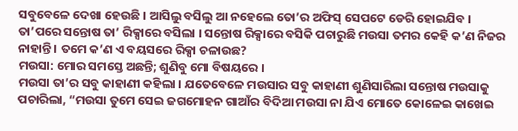ସବୁବେଳେ ଦେଖା ହେଉଛି । ଆସିଲୁ ବସିଲୁ ଆ ନହେଲେ ତୋ’ର ଅଫିସ୍ ସେପଟେ ଡେରି ହୋଇଯିବ ।
ତା’ପରେ ସନ୍ତୋଷ ତା’ ରିକ୍ସାରେ ବସିଲା । ସନ୍ତୋଷ ରିକ୍ସାରେ ବସିକି ପଚାରୁଛି ମଉସା ତମର କେହି କ’ଣ ନିଜର ନାହାନ୍ତି । ତମେ କ’ଣ ଏ ବୟସରେ ରିକ୍ସା ଚଳାଉଛ?
ମଉସା: ମୋର ସମସ୍ତେ ଅଛନ୍ତି; ଶୁଣିବୁ ମୋ ବିଷୟରେ ।
ମଉସା ତା’ର ସବୁ କାହାଣୀ କହିଲା । ଯତେବେଳେ ମଉସାର ସବୁ କାହାଣୀ ଶୁଣିସାରିଲା ସନ୍ତୋଷ ମଉସାକୁ ପଚାରିଲା, “ମଉସା ତୁମେ ସେଇ ଜଗମୋହନ ଗାଆଁର ବିଦିଆ ମଉସା ନା ଯିଏ ମୋତେ କୋଳେଇ କାଖେଇ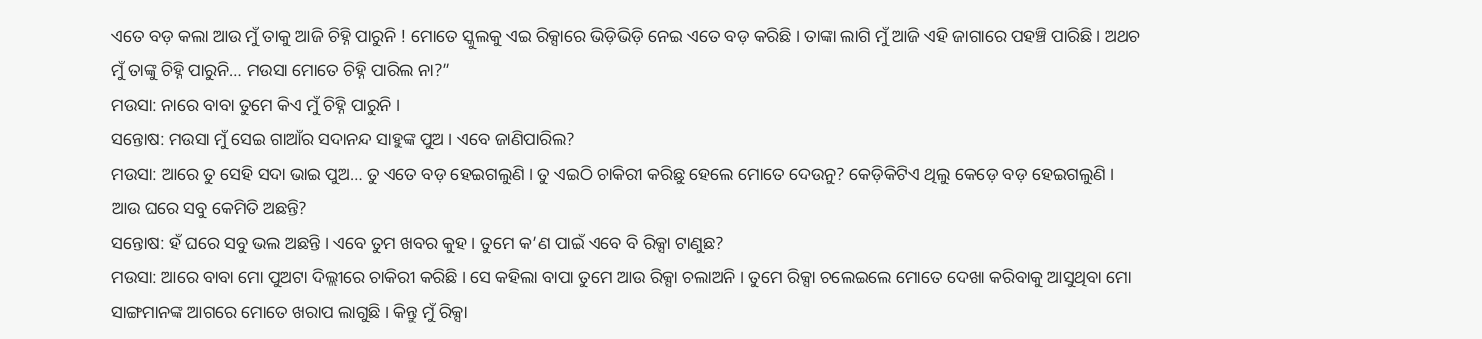ଏତେ ବଡ଼ କଲା ଆଉ ମୁଁ ତାକୁ ଆଜି ଚିହ୍ନି ପାରୁନି ! ମୋତେ ସ୍କୁଲକୁ ଏଇ ରିକ୍ସାରେ ଭିଡ଼ିଭିଡ଼ି ନେଇ ଏତେ ବଡ଼ କରିଛି । ତାଙ୍କା ଲାଗି ମୁଁ ଆଜି ଏହି ଜାଗାରେ ପହଞ୍ଚି ପାରିଛି । ଅଥଚ ମୁଁ ତାଙ୍କୁ ଚିହ୍ନି ପାରୁନି… ମଉସା ମୋତେ ଚିହ୍ନି ପାରିଲ ନା?”
ମଉସା: ନାରେ ବାବା ତୁମେ କିଏ ମୁଁ ଚିହ୍ନି ପାରୁନି ।
ସନ୍ତୋଷ: ମଉସା ମୁଁ ସେଇ ଗାଆଁର ସଦାନନ୍ଦ ସାହୁଙ୍କ ପୁଅ । ଏବେ ଜାଣିପାରିଲ?
ମଉସା: ଆରେ ତୁ ସେହି ସଦା ଭାଇ ପୁଅ… ତୁ ଏତେ ବଡ଼ ହେଇଗଲୁଣି । ତୁ ଏଇଠି ଚାକିରୀ କରିଛୁ ହେଲେ ମୋତେ ଦେଉନୁ? କେଡ଼ିକିଟିଏ ଥିଲୁ କେଡ଼େ ବଡ଼ ହେଇଗଲୁଣି । ଆଉ ଘରେ ସବୁ କେମିତି ଅଛନ୍ତି?
ସନ୍ତୋଷ: ହଁ ଘରେ ସବୁ ଭଲ ଅଛନ୍ତି । ଏବେ ତୁମ ଖବର କୁହ । ତୁମେ କ’ଣ ପାଇଁ ଏବେ ବି ରିକ୍ସା ଟାଣୁଛ?
ମଉସା: ଆରେ ବାବା ମୋ ପୁଅଟା ଦିଲ୍ଲୀରେ ଚାକିରୀ କରିଛି । ସେ କହିଲା ବାପା ତୁମେ ଆଉ ରିକ୍ସା ଚଲାଅନି । ତୁମେ ରିକ୍ସା ଚଲେଇଲେ ମୋତେ ଦେଖା କରିବାକୁ ଆସୁଥିବା ମୋ ସାଙ୍ଗମାନଙ୍କ ଆଗରେ ମୋତେ ଖରାପ ଲାଗୁଛି । କିନ୍ତୁ ମୁଁ ରିକ୍ସା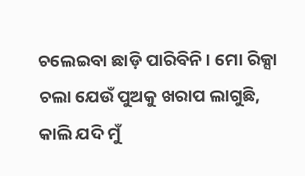ଚଲେଇବା ଛାଡ଼ି ପାରିବିନି । ମୋ ରିକ୍ସା ଚଲା ଯେଉଁ ପୁଅକୁ ଖରାପ ଲାଗୁଛି, କାଲି ଯଦି ମୁଁ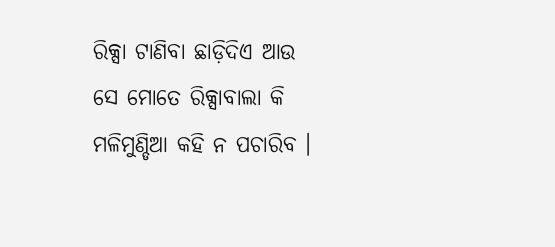ରିକ୍ସା ଟାଣିବା ଛାଡ଼ିଦିଏ ଆଉ ସେ ମୋତେ ରିକ୍ସାବାଲା କି ମଳିମୁଣ୍ଡିଆ କହି ନ ପଚାରିବ ।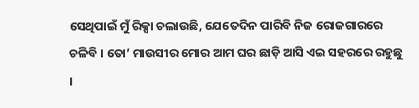ସେଥିପାଇଁ ମୁଁ ରିକ୍ସା ଚଲାଉଛି, ଯେତେଦିନ ପାରିବି ନିଜ ରୋଜଗାରରେ ଚଳିବି । ତୋ’ ମାଉସୀର ମୋର ଆମ ଘର ଛାଡ଼ି ଆସି ଏଇ ସହରରେ ରହୁଛୁ ।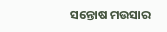ସନ୍ତୋଷ ମଉସାର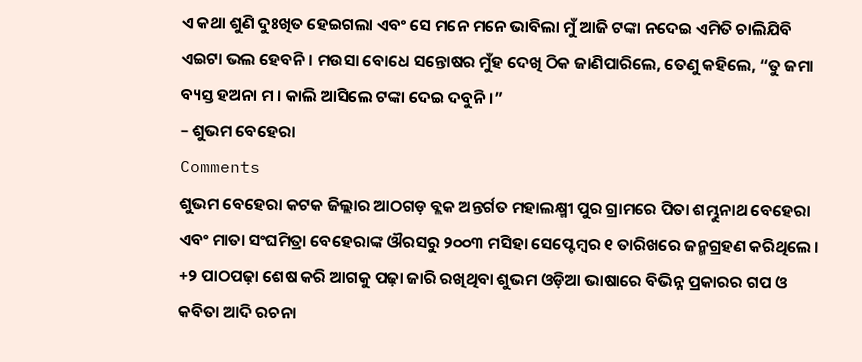ଏ କଥା ଶୁଣି ଦୁଃଖିତ ହେଇଗଲା ଏବଂ ସେ ମନେ ମନେ ଭାବିଲା ମୁଁ ଆଜି ଟଙ୍କା ନଦେଇ ଏମିତି ଚାଲିଯିବି ଏଇଟା ଭଲ ହେବନି । ମଉସା ବୋଧେ ସନ୍ତୋଷର ମୁଁହ ଦେଖି ଠିକ ଜାଣିପାରିଲେ, ତେଣୁ କହିଲେ, “ତୁ ଜମା ବ୍ୟସ୍ତ ହଅନା ମ । କାଲି ଆସିଲେ ଟଙ୍କା ଦେଇ ଦବୁନି ।”
– ଶୁଭମ ବେହେରା
Comments
ଶୁଭମ ବେହେରା କଟକ ଜିଲ୍ଲାର ଆଠଗଡ଼ ବ୍ଲକ ଅନ୍ତର୍ଗତ ମହାଲକ୍ଷ୍ମୀ ପୁର ଗ୍ରାମରେ ପିତା ଶମ୍ଭୁନାଥ ବେହେରା ଏବଂ ମାତା ସଂଘମିତ୍ରା ବେହେରାଙ୍କ ଔରସରୁ ୨୦୦୩ ମସିହା ସେପ୍ଟେମ୍ବର ୧ ତାରିଖରେ ଜନ୍ମଗ୍ରହଣ କରିଥିଲେ । +୨ ପାଠପଢ଼ା ଶେଷ କରି ଆଗକୁ ପଢ଼ା ଜାରି ରଖିଥିବା ଶୁଭମ ଓଡ଼ିଆ ଭାଷାରେ ବିଭିନ୍ନ ପ୍ରକାରର ଗପ ଓ କବିତା ଆଦି ରଚନା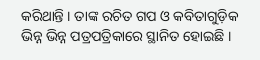କରିଥାନ୍ତି । ତାଙ୍କ ରଚିତ ଗପ ଓ କବିତାଗୁଡ଼ିକ ଭିନ୍ନ ଭିନ୍ନ ପତ୍ରପତ୍ରିକାରେ ସ୍ଥାନିତ ହୋଇଛି ।